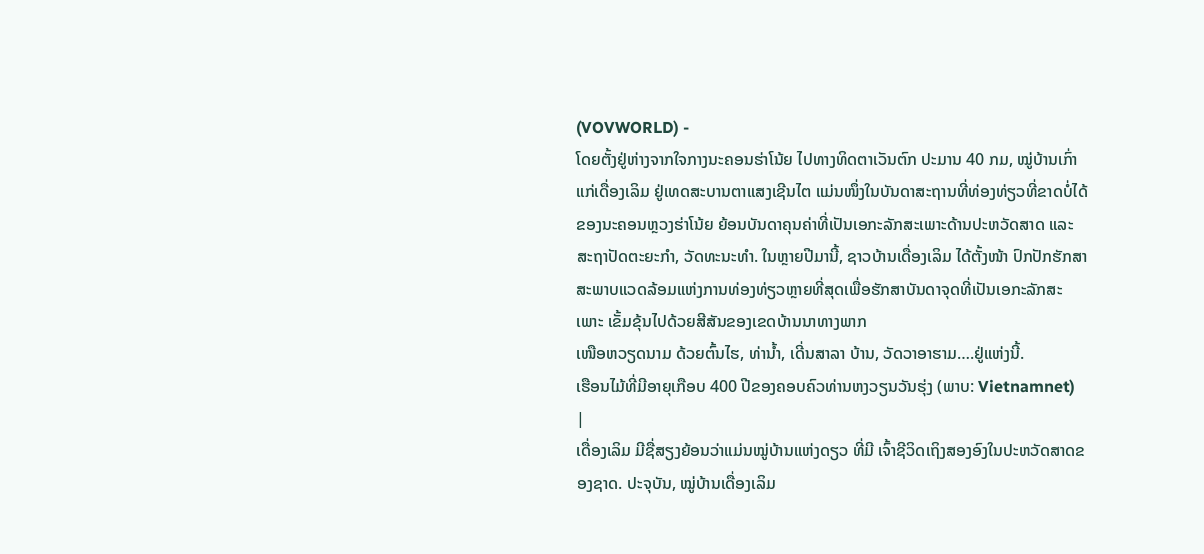(VOVWORLD) -
ໂດຍຕັ້ງຢູ່ຫ່າງຈາກໃຈກາງນະຄອນຮ່າໂນ້ຍ ໄປທາງທິດຕາເວັນຕົກ ປະມານ 40 ກມ, ໝູ່ບ້ານເກົ່າແກ່ເດື່ອງເລິມ ຢູ່ເທດສະບານຕາແສງເຊີນໄຕ ແມ່ນໜຶ່ງໃນບັນດາສະຖານທີ່ທ່ອງທ່ຽວທີ່ຂາດບໍ່ໄດ້ຂອງນະຄອນຫຼວງຮ່າໂນ້ຍ ຍ້ອນບັນດາຄຸນຄ່າທີ່ເປັນເອກະລັກສະເພາະດ້ານປະຫວັດສາດ ແລະ ສະຖາປັດຕະຍະກຳ, ວັດທະນະທຳ. ໃນຫຼາຍປີມານີ້, ຊາວບ້ານເດື່ອງເລິມ ໄດ້ຕັ້ງໜ້າ ປົກປັກຮັກສາສະພາບແວດລ້ອມແຫ່ງການທ່ອງທ່ຽວຫຼາຍທີ່ສຸດເພື່ອຮັກສາບັນດາຈຸດທີ່ເປັນເອກະລັກສະເພາະ ເຂັ້ມຂຸ້ນໄປດ້ວຍສີສັນຂອງເຂດບ້ານນາທາງພາກ
ເໜືອຫວຽດນາມ ດ້ວຍຕົ້ນໄຮ, ທ່ານ້ຳ, ເດີ່ນສາລາ ບ້ານ, ວັດວາອາຮາມ….ຢູ່ແຫ່ງນີ້.
ເຮືອນໄມ້ທີ່ມີອາຍຸເກືອບ 400 ປີຂອງຄອບຄົວທ່ານຫງວຽນວັນຮຸ່ງ (ພາບ: Vietnamnet)
|
ເດື່ອງເລິມ ມີຊື່ສຽງຍ້ອນວ່າແມ່ນໝູ່ບ້ານແຫ່ງດຽວ ທີ່ມີ ເຈົ້າຊີວິດເຖິງສອງອົງໃນປະຫວັດສາດຂອງຊາດ. ປະຈຸບັນ, ໝູ່ບ້ານເດື່ອງເລິມ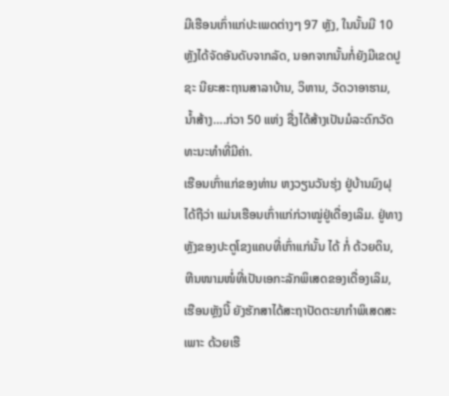ມີເຮືອນເກົ່າແກ່ປະເພດຕ່າງໆ 97 ຫຼັງ, ໃນນັ້ນມີ 10 ຫຼັງໄດ້ຈັດອັນດັບຈາກລັດ, ນອກຈາກນັ້ນກໍ່ຍັງມີເຂດປູຊະ ນີຍະສະຖານສາລາບ້ານ, ວິຫານ, ວັດວາອາຮາມ, ນ້ຳສ້າງ….ກ່ວາ 50 ແຫ່ງ ຊື່ງໄດ້ສ້າງເປັນມໍລະດົກວັດທະນະທຳທີ່ມີຄ່າ.
ເຮືອນເກົ່າແກ່ຂອງທ່ານ ຫງວຽນວັນຮຸ່ງ ຢູ່ບ້ານມົງຝຸ ໄດ້ຖືວ່າ ແມ່ນເຮືອນເກົ່າແກ່ກ່ວາໝູ່ຢູ່ເດື່ອງເລິມ. ຢູ່ທາງຫຼັງຂອງປະຕູໂຂງແຄບທີ່ເກົ່າແກ່ນັ້ນ ໄດ້ ກໍ່ ດ້ວຍດິນ, ຫີນໜາມໜໍ່ທີ່ເປັນເອກະລັກພິເສດຂອງເດື່ອງເລິມ, ເຮືອນຫຼັງນີ້ ຍັງຮັກສາໄດ້ສະຖາປັດຕະຍາກຳພິເສດສະເພາະ ດ້ວຍເຮື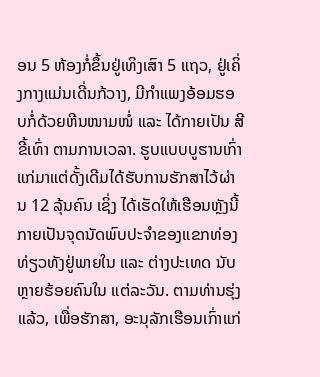ອນ 5 ຫ້ອງກໍ່ຂຶ້ນຢູ່ເທິງເສົາ 5 ແຖວ, ຢູ່ເຄິ່ງກາງແມ່ນເດີ່ນກ້ວາງ, ມີກຳແພງອ້ອມຮອບກໍ່ດ້ວຍຫີນໜາມໜໍ່ ແລະ ໄດ້ກາຍເປັນ ສີຂີ້ເທົ່າ ຕາມການເວລາ. ຮູບແບບບູຮານເກົ່າແກ່ມາແຕ່ດັ້ງເດີມໄດ້ຮັບການຮັກສາໄວ້ຜ່ານ 12 ລຸ້ນຄົນ ເຊິ່ງ ໄດ້ເຮັດໃຫ້ເຮືອນຫຼັງນີ້ ກາຍເປັນຈຸດນັດພົບປະຈຳຂອງແຂກທ່ອງທ່ຽວທັງຢູ່ພາຍໃນ ແລະ ຕ່າງປະເທດ ນັບຫຼາຍຮ້ອຍຄົນໃນ ແຕ່ລະວັນ. ຕາມທ່ານຮຸ່ງແລ້ວ, ເພື່ອຮັກສາ, ອະນຸລັກເຮືອນເກົ່າແກ່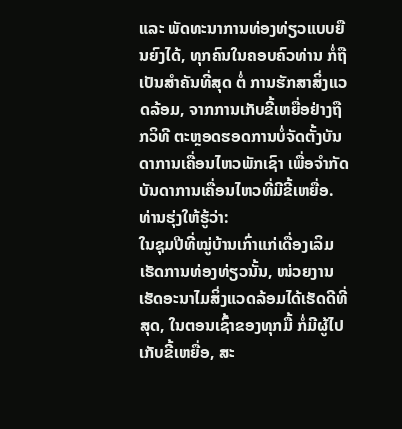ແລະ ພັດທະນາການທ່ອງທ່ຽວແບບຍືນຍົງໄດ້, ທຸກຄົນໃນຄອບຄົວທ່ານ ກໍ່ຖືເປັນສຳຄັນທີ່ສຸດ ຕໍ່ ການຮັກສາສິ່ງແວດລ້ອມ, ຈາກການເກັບຂີ້ເຫຍື່ອຢ່າງຖືກວິທີ ຕະຫຼອດຮອດການບໍ່ຈັດຕັ້ງບັນດາການເຄື່ອນໄຫວພັກເຊົາ ເພື່ອຈຳກັດບັນດາການເຄື່ອນໄຫວທີ່ມີຂີ້ເຫຍື່ອ. ທ່ານຮຸ່ງໃຫ້ຮູ້ວ່າ:
ໃນຊຸມປີທີ່ໝູ່ບ້ານເກົ່າແກ່ເດື່ອງເລິມ ເຮັດການທ່ອງທ່ຽວນັ້ນ, ໜ່ວຍງານເຮັດອະນາໄມສິ່ງແວດລ້ອມໄດ້ເຮັດດີທີ່ສຸດ, ໃນຕອນເຊົ້າຂອງທຸກມື້ ກໍ່ມີຜູ້ໄປເກັບຂີ້ເຫຍື່ອ, ສະ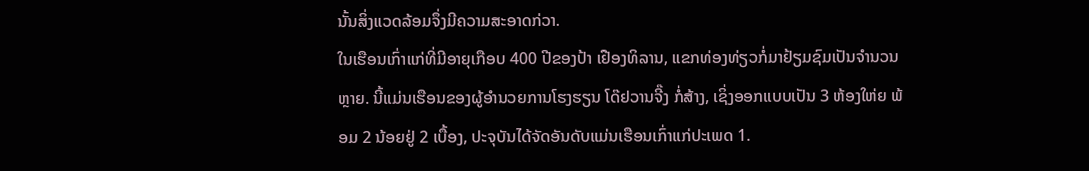ນັ້ນສິ່ງແວດລ້ອມຈຶ່ງມີຄວາມສະອາດກ່ວາ.
ໃນເຮືອນເກົ່າແກ່ທີ່ມີອາຍຸເກືອບ 400 ປີຂອງປ້າ ເຢືອງທິລານ, ແຂກທ່ອງທ່ຽວກໍ່ມາຢ້ຽມຊົມເປັນຈຳນວນຫຼາຍ. ນີ້ແມ່ນເຮືອນຂອງຜູ້ອຳນວຍການໂຮງຮຽນ ໂດ໊ຢວານຈີ໊ງ ກໍ່ສ້າງ, ເຊິ່ງອອກແບບເປັນ 3 ຫ້ອງໃຫ່ຍ ພ້ອມ 2 ນ້ອຍຢູ່ 2 ເບື້ອງ, ປະຈຸບັນໄດ້ຈັດອັນດັບແມ່ນເຮືອນເກົ່າແກ່ປະເພດ 1.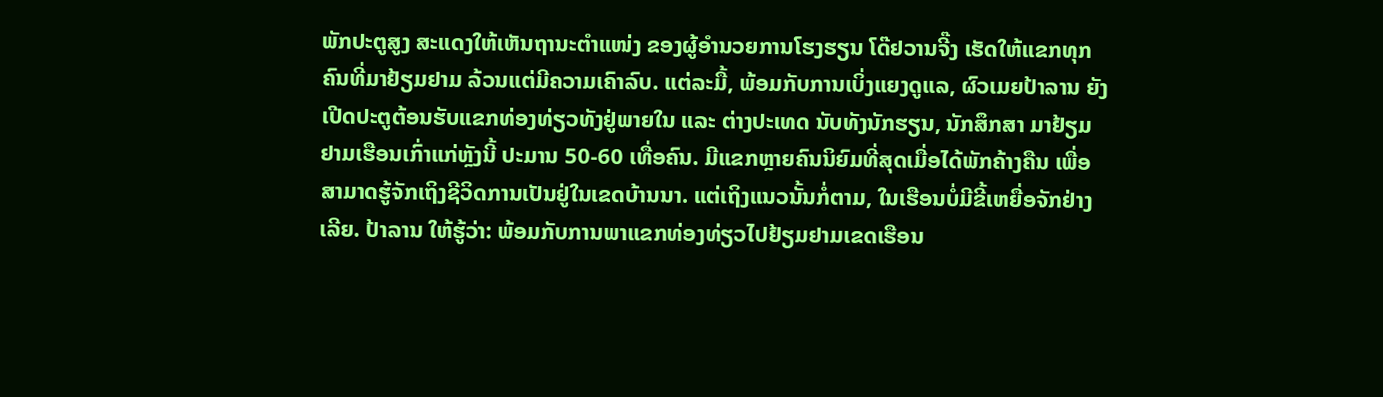ພັກປະຕູສູງ ສະແດງໃຫ້ເຫັນຖານະຕຳແໜ່ງ ຂອງຜູ້ອຳນວຍການໂຮງຮຽນ ໂດ໊ຢວານຈີ໊ງ ເຮັດໃຫ້ແຂກທຸກຄົນທີ່ມາຢ້ຽມຢາມ ລ້ວນແຕ່ມີຄວາມເຄົາລົບ. ແຕ່ລະມື້, ພ້ອມກັບການເບິ່ງແຍງດູແລ, ຜົວເມຍປ້າລານ ຍັງເປີດປະຕູຕ້ອນຮັບແຂກທ່ອງທ່ຽວທັງຢູ່ພາຍໃນ ແລະ ຕ່າງປະເທດ ນັບທັງນັກຮຽນ, ນັກສຶກສາ ມາຢ້ຽມຢາມເຮືອນເກົ່າແກ່ຫຼັງນີ້ ປະມານ 50-60 ເທື່ອຄົນ. ມີແຂກຫຼາຍຄົນນິຍົມທີ່ສຸດເມື່ອໄດ້ພັກຄ້າງຄືນ ເພື່ອສາມາດຮູ້ຈັກເຖິງຊີວິດການເປັນຢູ່ໃນເຂດບ້ານນາ. ແຕ່ເຖິງແນວນັ້ນກໍ່ຕາມ, ໃນເຮືອນບໍ່ມີຂີ້ເຫຍື່ອຈັກຢ່າງເລີຍ. ປ້າລານ ໃຫ້ຮູ້ວ່າ: ພ້ອມກັບການພາແຂກທ່ອງທ່ຽວໄປຢ້ຽມຢາມເຂດເຮືອນ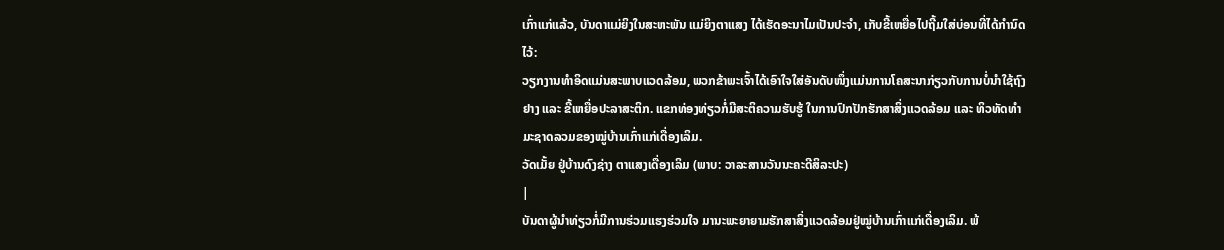ເກົ່າແກ່ແລ້ວ, ບັນດາແມ່ຍິງໃນສະຫະພັນ ແມ່ຍິງຕາແສງ ໄດ້ເຮັດອະນາໄມເປັນປະຈຳ, ເກັບຂີ້ເຫຍື່ອໄປຖີ້ມໃສ່ບ່ອນທີ່ໄດ້ກຳນົດໄວ້:
ວຽກງານທຳອິດແມ່ນສະພາບແວດລ້ອມ, ພວກຂ້າພະເຈົ້າໄດ້ເອົາໃຈໃສ່ອັນດັບໜຶ່ງແມ່ນການໂຄສະນາກ່ຽວກັບການບໍ່ນຳໃຊ້ຖົງຢາງ ແລະ ຂີ້ເຫຍື່ອປະລາສະຕິກ. ແຂກທ່ອງທ່ຽວກໍ່ມີສະຕິຄວາມຮັບຮູ້ ໃນການປົກປັກຮັກສາສິ່ງແວດລ້ອມ ແລະ ທິວທັດທຳມະຊາດລວມຂອງໝູ່ບ້ານເກົ່າແກ່ເດື່ອງເລິມ.
ວັດເມັ້ຍ ຢູ່ບ້ານດົງຊ່າງ ຕາແສງເດື່ອງເລິມ (ພາບ: ວາລະສານວັນນະຄະດີສິລະປະ)
|
ບັນດາຜູ້ນຳທ່ຽວກໍ່ມີການຮ່ວມແຮງຮ່ວມໃຈ ມານະພະຍາຍາມຮັກສາສິ່ງແວດລ້ອມຢູ່ໝູ່ບ້ານເກົ່າແກ່ເດື່ອງເລິມ. ພ້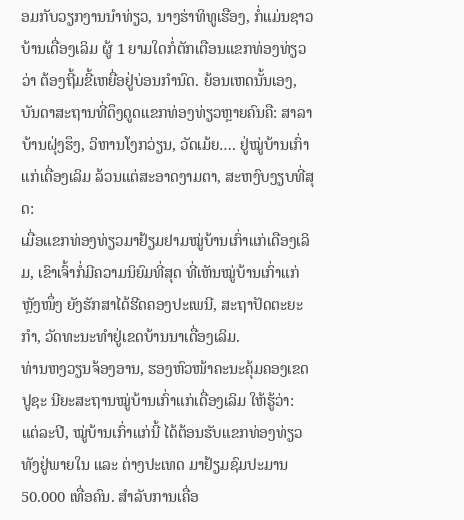ອມກັບວຽກງານນຳທ່ຽວ, ນາງຮ່າທິທູເຮືອງ, ກໍ່ແມ່ນຊາວບ້ານເດື່ອງເລິມ ຜູ້ 1 ຍາມໃດກໍ່ຕັກເຕືອນແຂກທ່ອງທ່ຽວວ່າ ຕ້ອງຖີ້ມຂີ້ເຫຍື່ອຢູ່ບ່ອນກຳນົດ. ຍ້ອນເຫດນັ້ນເອງ, ບັນດາສະຖານທີ່ດຶງດູດແຂກທ່ອງທ່ຽວຫຼາຍຄົນຄື: ສາລາບ້ານຝຸ່ງຮຶງ, ວິຫານໂງກວ່ຽນ, ວັດເມ້ຍ…. ຢູ່ໝູ່ບ້ານເກົ່າແກ່ເດື່ອງເລິມ ລ້ວນແຕ່ສະອາດງາມຕາ, ສະຫງົບງຽບທີ່ສຸດ:
ເມື່ອແຂກທ່ອງທ່ຽວມາຢ້ຽມຢາມໝູ່ບ້ານເກົ່າແກ່ເດືອງເລິມ, ເຂົາເຈົ້າກໍ່ມີຄວາມນິຍົມທີ່ສຸດ ທີ່ເຫັນໝູ່ບ້ານເກົ່າແກ່ຫຼັງໜຶ່ງ ຍັງຮັກສາໄດ້ຮີດຄອງປະເພນີ, ສະຖາປັດຕະຍະກຳ, ວັດທະນະທຳຢູ່ເຂດບ້ານນາເດື່ອງເລິມ.
ທ່ານຫງວຽນຈ້ອງອານ, ຮອງຫົວໜ້າຄະນະຄຸ້ມຄອງເຂດປູຊະ ນີຍະສະຖານໝູ່ບ້ານເກົ່າແກ່ເດື່ອງເລິມ ໃຫ້ຮູ້ວ່າ: ແຕ່ລະປີ, ໝູ່ບ້ານເກົ່າແກ່ນີ້ ໄດ້ຕ້ອນຮັບແຂກທ່ອງທ່ຽວທັງຢູ່ພາຍໃນ ແລະ ຕ່າງປະເທດ ມາຢ້ຽມຊົມປະມານ 50.000 ເທື່ອຄົນ. ສຳລັບການເຄື່ອ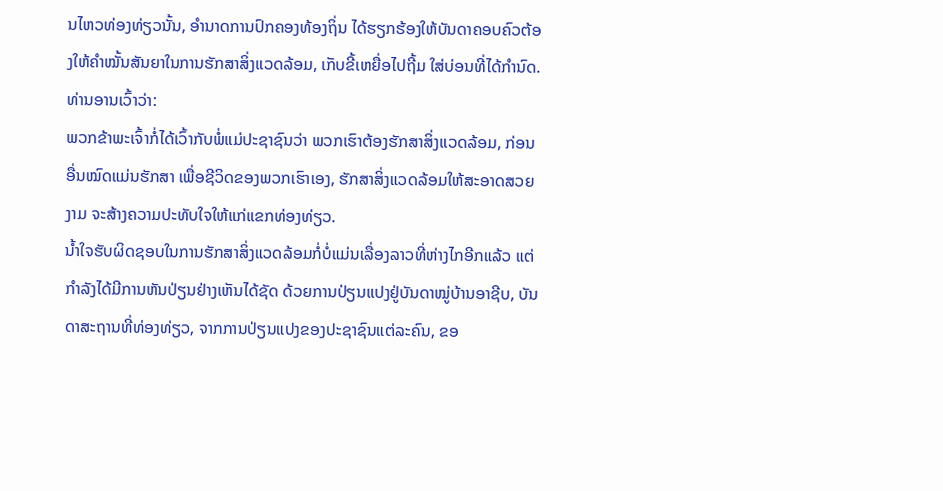ນໄຫວທ່ອງທ່ຽວນັ້ນ, ອຳນາດການປົກຄອງທ້ອງຖິ່ນ ໄດ້ຮຽກຮ້ອງໃຫ້ບັນດາຄອບຄົວຕ້ອງໃຫ້ຄຳໝັ້ນສັນຍາໃນການຮັກສາສິ່ງແວດລ້ອມ, ເກັບຂີ້ເຫຍື່ອໄປຖີ້ມ ໃສ່ບ່ອນທີ່ໄດ້ກຳນົດ. ທ່ານອານເວົ້າວ່າ:
ພວກຂ້າພະເຈົ້າກໍ່ໄດ້ເວົ້າກັບພໍ່ແມ່ປະຊາຊົນວ່າ ພວກເຮົາຕ້ອງຮັກສາສິ່ງແວດລ້ອມ, ກ່ອນອື່ນໝົດແມ່ນຮັກສາ ເພື່ອຊີວິດຂອງພວກເຮົາເອງ, ຮັກສາສິ່ງແວດລ້ອມໃຫ້ສະອາດສວຍງາມ ຈະສ້າງຄວາມປະທັບໃຈໃຫ້ແກ່ແຂກທ່ອງທ່ຽວ.
ນ້ຳໃຈຮັບຜິດຊອບໃນການຮັກສາສິ່ງແວດລ້ອມກໍ່ບໍ່ແມ່ນເລື່ອງລາວທີ່ຫ່າງໄກອີກແລ້ວ ແຕ່ກຳລັງໄດ້ມີການຫັນປ່ຽນຢ່າງເຫັນໄດ້ຊັດ ດ້ວຍການປ່ຽນແປງຢູ່ບັນດາໝູ່ບ້ານອາຊີບ, ບັນດາສະຖານທີ່ທ່ອງທ່ຽວ, ຈາກການປ່ຽນແປງຂອງປະຊາຊົນແຕ່ລະຄົນ, ຂອ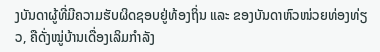ງບັນດາຜູ້ທີ່ມີຄວາມຮັບຜິດຊອບຢູ່ທ້ອງຖິ່ນ ແລະ ຂອງບັນດາຫົວໜ່ວຍທ່ອງທ່ຽວ, ຄືດັ່ງໝູ່ບ້ານເດື່ອງເລິມກຳລັງ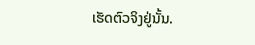ເຮັດຕົວຈິງຢູ່ນັ້ນ.